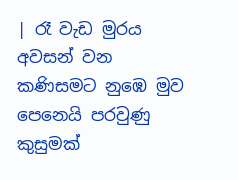| රෑ වැඩ මුරය අවසන් වන කණිසමට නුඹෙ මුව පෙනෙයි පරවුණු කුසුමක්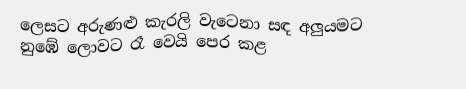ලෙසට අරුණළු කැරලි වැටෙනා සඳ අලුයමට නුඹේ ලොවට රෑ වෙයි පෙර කළ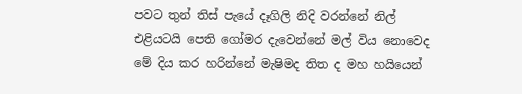පවට තුන් තිස් පැයේ දෑගිලි නිදි වරන්නේ නිල් එළියටයි පෙති ගෝමර දැවෙන්නේ මල් විය නොවෙද මේ දිය කර හරින්නේ මැෂිමද තිත ද මහ හයියෙන්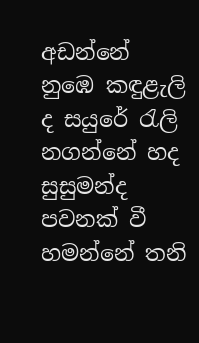අඩන්නේ නුඹෙ කඳුළැලි ද සයුරේ රැලි නගන්නේ හද සුසුමන්ද පවනක් වී හමන්නේ තනි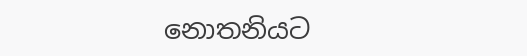නොතනියට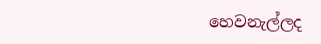හෙවනැල්ලද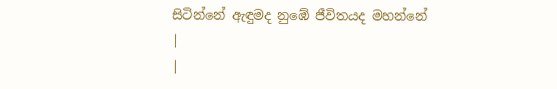සිටින්නේ ඇඳුමද නුඹේ ජීවිතයද මහන්නේ |
|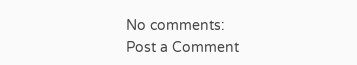No comments:
Post a Comment